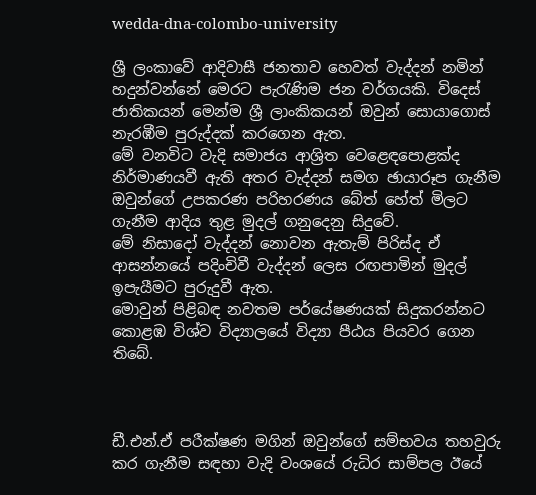wedda-dna-colombo-university

ශ්‍රී ලංකාවේ ආදිවාසී ජනතාව හෙවත් වැද්දන් නමින් හදුන්වන්නේ මෙරට පැරැණිම ජන වර්ගයකි. විදෙස් ජාතිකයන් මෙන්ම ශ්‍රී ලාංකිකයන් ඔවුන් සොයාගොස් නැරඹීම පුරුද්දක් කරගෙන ඇත.
මේ වනවිට වැදි සමාජය ආශ්‍රිත වෙළෙඳපොළක්ද නිර්මාණයවී ඇති අතර වැද්දන් සමග ඡායාරූප ගැනීම  ඔවුන්ගේ උපකරණ පරිහරණය බේත් හේත් මිලට ගැනීම ආදිය තුළ මුදල් ගනුදෙනු සිදුවේ.
මේ නිසාදෝ වැද්දන් නොවන ඇතැම් පිරිස්ද ඒ ආසන්නයේ පදිංචිවී වැද්දන් ලෙස රඟපාමින් මුදල් ඉපැයීමට පුරුදුවී ඇත.
මොවුන් පිළිබඳ නවතම පර්යේෂණයක් සිදුකරන්නට කොළඹ විශ්ව විද්‍යාලයේ විද්‍යා පීඨය පියවර ගෙන තිබේ.



ඩී.එන්.ඒ පරීක්ෂණ මගින් ඔවුන්ගේ සම්භවය තහවුරු කර ගැනීම සඳහා වැදි වංශයේ රුධිර සාම්පල ඊයේ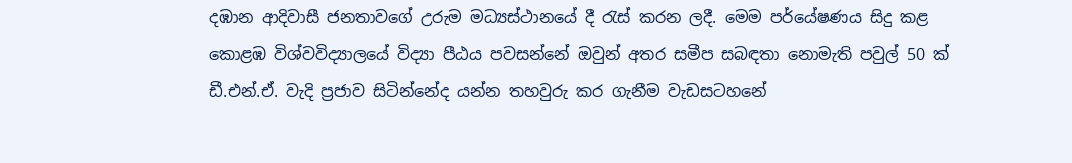දඹාන ආදිවාසී ජනතාවගේ උරුම මධ්‍යස්ථානයේ දී රැස් කරන ලදී. මෙම පර්යේෂණය සිදු කළ කොළඹ විශ්වවිද්‍යාලයේ විද්‍යා පීඨය පවසන්නේ ඔවුන් අතර සමීප සබඳතා නොමැති පවුල් 50 ක් ඩී.එන්.ඒ. වැදි ප්‍රජාව සිටින්නේද යන්න තහවුරු කර ගැනීම වැඩසටහනේ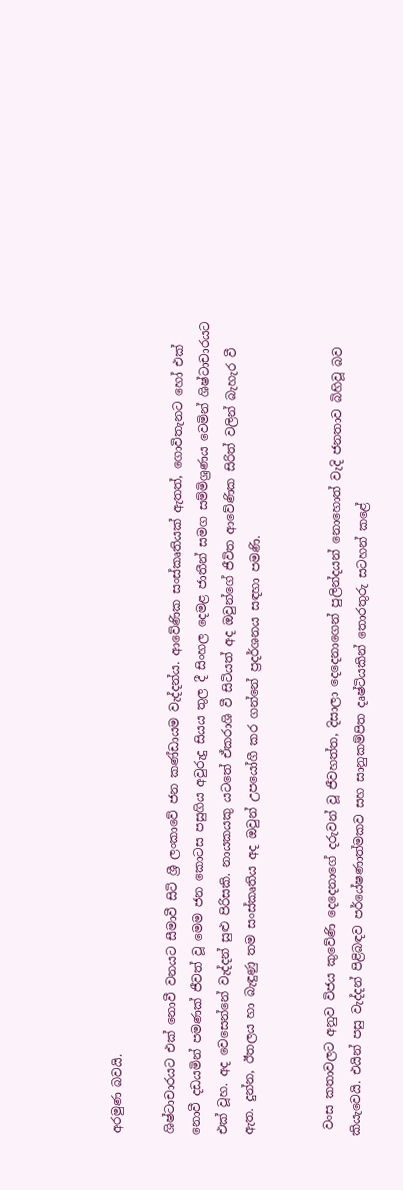අරමුණ බවයි.

ශිෂ්ටාචාරයට එක් නොවී වනයට සීමාවී සිටි ශ්‍රී ලංකාවේ ජන කණ්ඩායම වැද්දන්ය. ආවේණික සංස්කෘතියක් ඇතත්, ගොවිතැනට හෝ එක් නොවී දඩයමින් පමණක් ජීවත් වූ මෙම ජන කොටස පසුගිය අවුරුදු සියය තුල දී සිංහල දෙමළ ජාතීන් සමග සම්මිශ්‍රණය වෙමින් ශිෂ්ටාචාරයට එක් වූහ. අද වෙසෙන්නේ වැද්දන් සුළු පිරිසකි. නායකයකු යටතේ ඒකරාශි වී සිටියත් අද ඔවුන්ගේ ජීවිත ආවේණික සිරිත් වලින් බැහැර වී ඇත. දුන්න, ඊතලය හා බැඳුණු තම සංස්කෘතිය අද ඔවුන් උපයෝගී කර ගන්නේ ප්‍රදර්ශනය සඳහා පමණි.


 වංස කතාවලට අනුව විජය කුවේණි දෙදෙනාගේ දරුවන් වූ ජීවහත්ත, දිසාලා දෙදෙනාගෙන් පුලින්දයන් නොහොත් වැදි ජනතාව බිහිවූ බව කියැවෙයි. එයින් පසු වැද්දන් පිළිබඳව පර්යේෂණාත්මකව සහ සානුකම්පිත දෘෂ්ටියකින් තොරතුරු සටහන් කළේ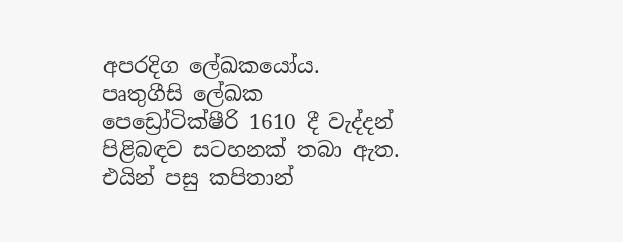අපරදිග ලේඛකයෝය.
පෘතුගීසි ලේඛක පෙඩ්‍රෝටික්ෂීරි 1610 දී වැද්දන් පිළිබඳව සටහනක් තබා ඇත. එයින් පසු කපිතාන්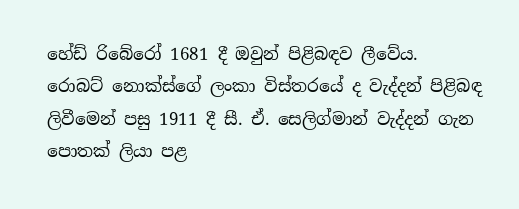හේඩ් රිබේරෝ 1681 දී ඔවුන් පිළිබඳව ලීවේය.
රොබට් නොක්ස්ගේ ලංකා විස්තරයේ ද වැද්දන් පිළිබඳ ලිවීමෙන් පසු 1911 දී සී. ඒ. සෙලිග්මාන් වැද්දන් ගැන පොතක් ලියා පළ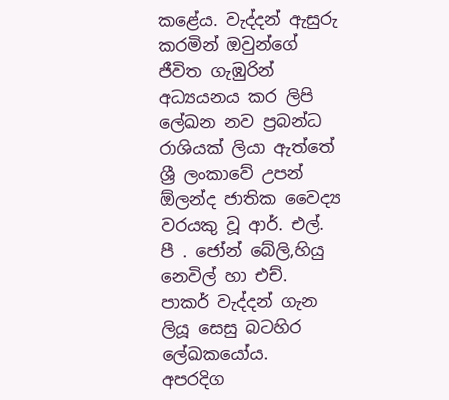කළේය. වැද්දන් ඇසුරු කරමින් ඔවුන්ගේ ජීවිත ගැඹුරින් අධ්‍යයනය කර ලිපි ලේඛන නව ප්‍රබන්ධ රාශියක් ලියා ඇත්තේ ශ්‍රී ලංකාවේ උපන් ඕලන්ද ජාතික වෛද්‍ය වරයකු වූ ආර්. එල්. පී . ජෝන් බේලි,හියු නෙවිල් හා එච්. පාකර් වැද්දන් ගැන ලියූ සෙසු බටහිර ලේඛකයෝය.
අපරදිග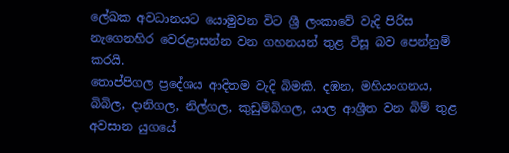ලේඛක අවධානයට යොමුවන විට ශ්‍රී ලංකාවේ වැදි පිරිස නැගෙනහිර වෙරළාසන්න වන ගහනයන් තුළ විසූ බව පෙන්නුම් කරයි.
තොප්පිගල ප්‍රදේශය ආදිතම වැදි බිමකි. දඹන, මහියංගනය, බිබිල, දානිගල, නිල්ගල, කුඩුම්බිගල, යාල ආශ්‍රීත වන බිම් තුළ අවසාන යුගයේ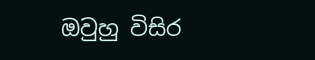ඔවුහු විසිර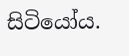සිටියෝය.